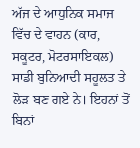ਅੱਜ ਦੇ ਆਧੁਨਿਕ ਸਮਾਜ ਵਿੱਚ ਦੇ ਵਾਹਨ (ਕਾਰ, ਸਕੂਟਰ, ਮੋਟਰਸਾਇਕਲ) ਸਾਡੀ ਬੁਨਿਆਦੀ ਸਹੂਲਤ ਤੇ ਲੋੜ ਬਣ ਗਏ ਨੇ। ਇਹਨਾਂ ਤੋਂ ਬਿਨਾਂ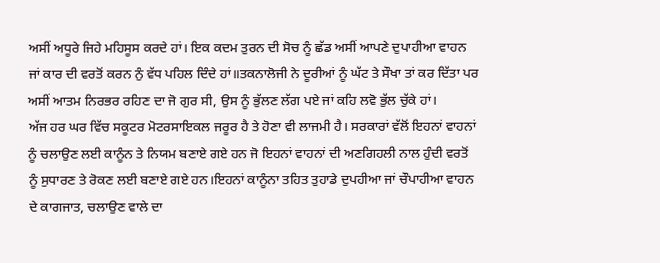ਅਸੀਂ ਅਧੂਰੇ ਜਿਹੇ ਮਹਿਸੂਸ ਕਰਦੇ ਹਾਂ। ਇਕ ਕਦਮ ਤੁਰਨ ਦੀ ਸੋਚ ਨੂੰ ਛੱਡ ਅਸੀਂ ਆਪਣੇ ਦੁਪਾਹੀਆ ਵਾਹਨ ਜਾਂ ਕਾਰ ਦੀ ਵਰਤੋਂ ਕਰਨ ਨੁੰ ਵੱਧ ਪਹਿਲ ਦਿੰਦੇ ਹਾਂ॥ਤਕਨਾਲੋਜੀ ਨੇ ਦੂਰੀਆਂ ਨੂੰ ਘੱਟ ਤੇ ਸੌਖਾ ਤਾਂ ਕਰ ਦਿੱਤਾ ਪਰ ਅਸੀਂ ਆਤਮ ਨਿਰਭਰ ਰਹਿਣ ਦਾ ਜੋ ਗੁਰ ਸੀ, ਉਸ ਨੂੰ ਭੁੱਲਣ ਲੱਗ ਪਏ ਜਾਂ ਕਹਿ ਲਵੋ ਭੁੱਲ ਚੁੱਕੇ ਹਾਂ।
ਅੱਜ ਹਰ ਘਰ ਵਿੱਚ ਸਕੂਟਰ ਮੋਟਰਸਾਇਕਲ ਜਰੂਰ ਹੈ ਤੇ ਹੋਣਾ ਵੀ ਲਾਜਮੀ ਹੈ। ਸਰਕਾਰਾਂ ਵੱਲੋਂ ਇਹਨਾਂ ਵਾਹਨਾਂ ਨੂੰ ਚਲਾਉਣ ਲਈ ਕਾਨੂੰਨ ਤੇ ਨਿਯਮ ਬਣਾਏ ਗਏ ਹਨ ਜੋ ਇਹਨਾਂ ਵਾਹਨਾਂ ਦੀ ਅਣਗਿਹਲੀ ਨਾਲ ਹੁੰਦੀ ਵਰਤੋਂ ਨੂੰ ਸੁਧਾਰਣ ਤੇ ਰੋਕਣ ਲਈ ਬਣਾਏ ਗਏ ਹਨ।ਇਹਨਾਂ ਕਾਨੂੰਨਾ ਤਹਿਤ ਤੁਹਾਡੇ ਦੁਪਹੀਆ ਜਾਂ ਚੌਪਾਹੀਆ ਵਾਹਨ ਦੇ ਕਾਗਜਾਤ, ਚਲਾਉਣ ਵਾਲੇ ਦਾ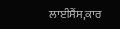ਲਾਈਸੈਂਸ,ਕਾਰ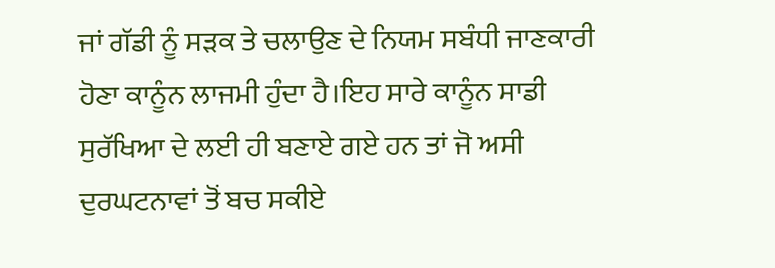ਜਾਂ ਗੱਡੀ ਨੂੰ ਸੜਕ ਤੇ ਚਲਾਉਣ ਦੇ ਨਿਯਮ ਸਬੰਧੀ ਜਾਣਕਾਰੀ ਹੋਣਾ ਕਾਨੂੰਨ ਲਾਜਮੀ ਹੁੰਦਾ ਹੈ।ਇਹ ਸਾਰੇ ਕਾਨੂੰਨ ਸਾਡੀ ਸੁਰੱਖਿਆ ਦੇ ਲਈ ਹੀ ਬਣਾਏ ਗਏ ਹਨ ਤਾਂ ਜੋ ਅਸੀ ਦੁਰਘਟਨਾਵਾਂ ਤੋਂ ਬਚ ਸਕੀਏ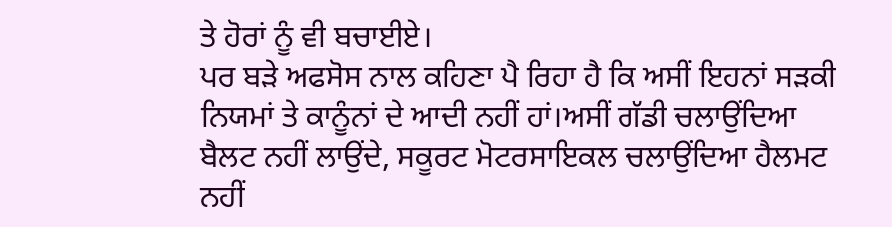ਤੇ ਹੋਰਾਂ ਨੂੰ ਵੀ ਬਚਾਈਏ।
ਪਰ ਬੜੇ ਅਫਸੋਸ ਨਾਲ ਕਹਿਣਾ ਪੈ ਰਿਹਾ ਹੈ ਕਿ ਅਸੀਂ ਇਹਨਾਂ ਸੜਕੀ ਨਿਯਮਾਂ ਤੇ ਕਾਨੂੰਨਾਂ ਦੇ ਆਦੀ ਨਹੀਂ ਹਾਂ।ਅਸੀਂ ਗੱਡੀ ਚਲਾਉਂਦਿਆ ਬੈਲਟ ਨਹੀਂ ਲਾਉਂਦੇ, ਸਕੂਰਟ ਮੋਟਰਸਾਇਕਲ ਚਲਾਉਂਦਿਆ ਹੈਲਮਟ ਨਹੀਂ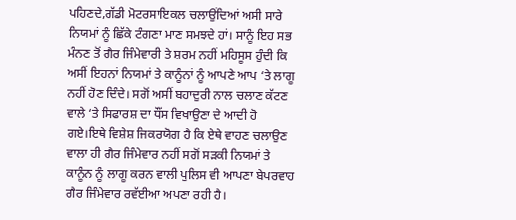ਪਹਿਣਦੇ,ਗੱਡੀ ਮੋਟਰਸਾਇਕਲ ਚਲਾਉਂਦਿਆਂ ਅਸੀ ਸਾਰੇ ਨਿਯਮਾਂ ਨੂੰ ਛਿੱਕੇ ਟੰਗਣਾ ਮਾਣ ਸਮਝਦੇ ਹਾਂ। ਸਾਨੂੰ ਇਹ ਸਭ ਮੰਨਣ ਤੋਂ ਗੈਰ ਜਿੰਮੇਵਾਰੀ ਤੇ ਸ਼ਰਮ ਨਹੀਂ ਮਹਿਸੂਸ ਹੁੰਦੀ ਕਿ ਅਸੀਂ ਇਹਨਾਂ ਨਿਯਮਾਂ ਤੇ ਕਾਨੂੰਨਾਂ ਨੂੰ ਆਪਣੇ ਆਪ ‘ਤੇ ਲਾਗੂ ਨਹੀਂ ਹੋਣ ਦਿੰਦੇ। ਸਗੋਂ ਅਸੀਂ ਬਹਾਦੁਰੀ ਨਾਲ ਚਲਾਣ ਕੱਟਣ ਵਾਲੇ ‘ਤੇ ਸਿਫਾਰਸ਼ ਦਾ ਧੌਂਸ ਵਿਖਾਉਣਾ ਦੇ ਆਦੀ ਹੋ ਗਏ।ਇਥੇ ਵਿਸ਼ੇਸ਼ ਜਿਕਰਯੋਗ ਹੈ ਕਿ ਏਥੇ ਵਾਹਣ ਚਲਾਉਣ ਵਾਲਾ ਹੀ ਗੈਰ ਜਿੰਮੇਵਾਰ ਨਹੀਂ ਸਗੋਂ ਸੜਕੀ ਨਿਯਮਾਂ ਤੇ ਕਾਨੂੰਨ ਨੂੰ ਲਾਗੂ ਕਰਨ ਵਾਲੀ ਪੁਲਿਸ ਵੀ ਆਪਣਾ ਬੇਪਰਵਾਹ ਗੈਰ ਜਿੰਮੇਵਾਰ ਰਵੱਈਆ ਅਪਣਾ ਰਹੀ ਹੈ।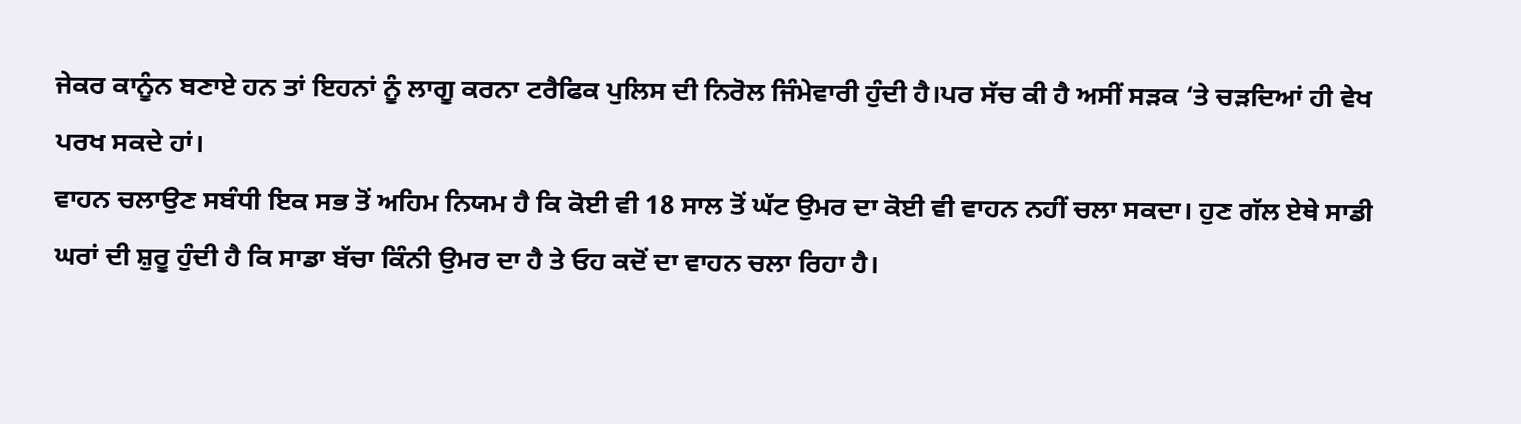ਜੇਕਰ ਕਾਨੂੰਨ ਬਣਾਏ ਹਨ ਤਾਂ ਇਹਨਾਂ ਨੂੰ ਲਾਗੂ ਕਰਨਾ ਟਰੈਫਿਕ ਪੁਲਿਸ ਦੀ ਨਿਰੋਲ ਜਿੰਮੇਵਾਰੀ ਹੁੰਦੀ ਹੈ।ਪਰ ਸੱਚ ਕੀ ਹੈ ਅਸੀਂ ਸੜਕ ‘ਤੇ ਚੜਦਿਆਂ ਹੀ ਵੇਖ ਪਰਖ ਸਕਦੇ ਹਾਂ।
ਵਾਹਨ ਚਲਾਉਣ ਸਬੰਧੀ ਇਕ ਸਭ ਤੋਂ ਅਹਿਮ ਨਿਯਮ ਹੈ ਕਿ ਕੋਈ ਵੀ 18 ਸਾਲ ਤੋਂ ਘੱਟ ਉਮਰ ਦਾ ਕੋਈ ਵੀ ਵਾਹਨ ਨਹੀਂ ਚਲਾ ਸਕਦਾ। ਹੁਣ ਗੱਲ ਏਥੇ ਸਾਡੀ ਘਰਾਂ ਦੀ ਸ਼ੁਰੂ ਹੁੰਦੀ ਹੈ ਕਿ ਸਾਡਾ ਬੱਚਾ ਕਿੰਨੀ ਉਮਰ ਦਾ ਹੈ ਤੇ ਓਹ ਕਦੋਂ ਦਾ ਵਾਹਨ ਚਲਾ ਰਿਹਾ ਹੈ।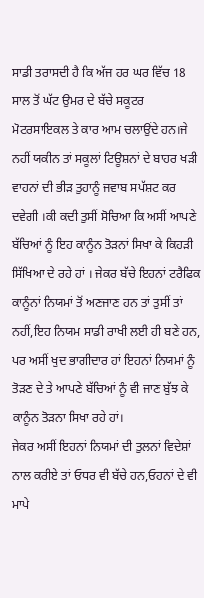ਸਾਡੀ ਤਰਾਸਦੀ ਹੈ ਕਿ ਅੱਜ ਹਰ ਘਰ ਵਿੱਚ 18 ਸਾਲ ਤੋਂ ਘੱਟ ਉਮਰ ਦੇ ਬੱਚੇ ਸਕੂਟਰ ਮੋਟਰਸਾਇਕਲ ਤੇ ਕਾਰ ਆਮ ਚਲਾਉਂਦੇ ਹਨ।ਜੇ ਨਹੀਂ ਯਕੀਨ ਤਾਂ ਸਕੂਲਾਂ ਟਿਊਸ਼ਨਾਂ ਦੇ ਬਾਹਰ ਖੜੀ ਵਾਹਨਾਂ ਦੀ ਭੀੜ ਤੁਹਾਨੂੰ ਜਵਾਬ ਸਪੱਸ਼ਟ ਕਰ ਦਵੇਗੀ ।ਕੀ ਕਦੀ ਤੁਸੀਂ ਸੋਚਿਆ ਕਿ ਅਸੀਂ ਆਪਣੇ ਬੱਚਿਆਂ ਨੂੰ ਇਹ ਕਾਨੂੰਨ ਤੋੜਨਾਂ ਸਿਖਾ ਕੇ ਕਿਹੜੀ ਸਿੱਖਿਆ ਦੇ ਰਹੇ ਹਾਂ । ਜੇਕਰ ਬੱਚੇ ਇਹਨਾਂ ਟਰੈਫਿਕ ਕਾਨੂੰਨਾਂ ਨਿਯਮਾਂ ਤੋਂ ਅਣਜਾਣ ਹਨ ਤਾਂ ਤੁਸੀਂ ਤਾਂ ਨਹੀਂ,ਇਹ ਨਿਯਮ ਸਾਡੀ ਰਾਖੀ ਲਈ ਹੀ ਬਣੇ ਹਨ, ਪਰ ਅਸੀਂ ਖੁਦ ਭਾਗੀਦਾਰ ਹਾਂ ਇਹਨਾਂ ਨਿਯਮਾਂ ਨੂੰ ਤੋੜਣ ਦੇ ਤੇ ਆਪਣੇ ਬੱਚਿਆਂ ਨੂੰ ਵੀ ਜਾਣ ਬੁੱਝ ਕੇ ਕਾਨੂੰਨ ਤੋੜਨਾ ਸਿਖਾ ਰਹੇ ਹਾਂ।
ਜੇਕਰ ਅਸੀਂ ਇਹਨਾਂ ਨਿਯਮਾਂ ਦੀ ਤੁਲਨਾਂ ਵਿਦੇਸ਼ਾਂ ਨਾਲ ਕਰੀਏ ਤਾਂ ਓਧਰ ਵੀ ਬੱਚੇ ਹਨ,ਓਹਨਾਂ ਦੇ ਵੀ ਮਾਪੇ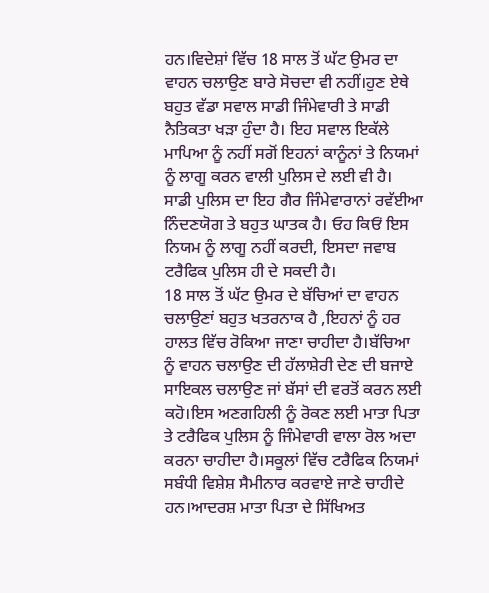ਹਨ।ਵਿਦੇਸ਼ਾਂ ਵਿੱਚ 18 ਸਾਲ ਤੋਂ ਘੱਟ ਉਮਰ ਦਾ ਵਾਹਨ ਚਲਾਉਣ ਬਾਰੇ ਸੋਚਦਾ ਵੀ ਨਹੀਂ।ਹੁਣ ਏਥੇ ਬਹੁਤ ਵੱਡਾ ਸਵਾਲ ਸਾਡੀ ਜਿੰਮੇਵਾਰੀ ਤੇ ਸਾਡੀ ਨੈਤਿਕਤਾ ਖੜਾ ਹੁੰਦਾ ਹੈ। ਇਹ ਸਵਾਲ ਇਕੱਲੇ ਮਾਪਿਆ ਨੂੰ ਨਹੀਂ ਸਗੋਂ ਇਹਨਾਂ ਕਾਨੂੰਨਾਂ ਤੇ ਨਿਯਮਾਂ ਨੂੰ ਲਾਗੂ ਕਰਨ ਵਾਲੀ ਪੁਲਿਸ ਦੇ ਲਈ ਵੀ ਹੈ। ਸਾਡੀ ਪੁਲਿਸ ਦਾ ਇਹ ਗੈਰ ਜਿੰਮੇਵਾਰਾਨਾਂ ਰਵੱਈਆ ਨਿੰਦਣਯੋਗ ਤੇ ਬਹੁਤ ਘਾਤਕ ਹੈ। ਓਹ ਕਿਓਂ ਇਸ ਨਿਯਮ ਨੂੰ ਲਾਗੂ ਨਹੀਂ ਕਰਦੀ, ਇਸਦਾ ਜਵਾਬ ਟਰੈਫਿਕ ਪੁਲਿਸ ਹੀ ਦੇ ਸਕਦੀ ਹੈ।
18 ਸਾਲ ਤੋਂ ਘੱਟ ਉਮਰ ਦੇ ਬੱਚਿਆਂ ਦਾ ਵਾਹਨ ਚਲਾਉਣਾਂ ਬਹੁਤ ਖਤਰਨਾਕ ਹੈ ,ਇਹਨਾਂ ਨੂੰ ਹਰ ਹਾਲਤ ਵਿੱਚ ਰੋਕਿਆ ਜਾਣਾ ਚਾਹੀਦਾ ਹੈ।ਬੱਚਿਆ ਨੂੰ ਵਾਹਨ ਚਲਾਉਣ ਦੀ ਹੱਲਾਸ਼ੇਰੀ ਦੇਣ ਦੀ ਬਜਾਏ ਸਾਇਕਲ ਚਲਾਉਣ ਜਾਂ ਬੱਸਾਂ ਦੀ ਵਰਤੋਂ ਕਰਨ ਲਈ ਕਹੋ।ਇਸ ਅਣਗਹਿਲੀ ਨੂੰ ਰੋਕਣ ਲਈ ਮਾਤਾ ਪਿਤਾ ਤੇ ਟਰੈਫਿਕ ਪੁਲਿਸ ਨੂੰ ਜਿੰਮੇਵਾਰੀ ਵਾਲਾ ਰੋਲ ਅਦਾ ਕਰਨਾ ਚਾਹੀਦਾ ਹੈ।ਸਕੂਲਾਂ ਵਿੱਚ ਟਰੈਫਿਕ ਨਿਯਮਾਂ ਸਬੰਧੀ ਵਿਸ਼ੇਸ਼ ਸੈਮੀਨਾਰ ਕਰਵਾਏ ਜਾਣੇ ਚਾਹੀਦੇ ਹਨ।ਆਦਰਸ਼ ਮਾਤਾ ਪਿਤਾ ਦੇ ਸਿੱਖਿਅਤ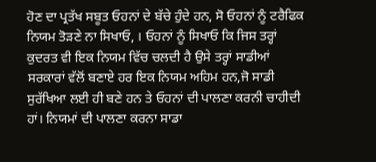ਹੋਣ ਦਾ ਪ੍ਰਤੱਖ ਸਬੂਤ ਓਹਨਾਂ ਦੇ ਬੱਚੇ ਹੁੰਦੇ ਹਨ, ਸੋ ਓਹਨਾਂ ਨੂੰ ਟਰੈਫਿਕ ਨਿਯਮ ਤੋੜਣੇ ਨਾ ਸਿਖਾਓ, । ਓਹਨਾਂ ਨੂੰ ਸਿਖਾਓ ਕਿ ਜਿਸ ਤਰ੍ਹਾਂ ਕੁਦਰਤ ਵੀ ਇਕ ਨਿਯਮ ਵਿੱਚ ਚਲਦੀ ਹੈ ਉਸੇ ਤਰ੍ਹਾਂ ਸਾਡੀਆਂ ਸਰਕਾਰਾਂ ਵੱਲੋਂ ਬਣਾਏ ਹਰ ਇਕ ਨਿਯਮ ਅਹਿਮ ਹਨ,ਜੋ ਸਾਡੀ ਸੁਰੱਖਿਆ ਲਈ ਹੀ ਬਣੇ ਹਨ ਤੇ ਓਹਨਾਂ ਦੀ ਪਾਲਣਾ ਕਰਨੀ ਚਾਹੀਦੀ ਹਾਂ। ਨਿਯਮਾਂ ਦੀ ਪਾਲਣਾ ਕਰਨਾ ਸਾਡਾ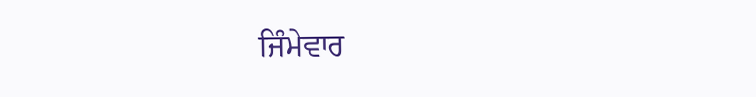ਜਿੰਮੇਵਾਰ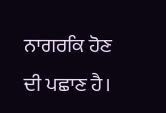ਨਾਗਰਕਿ ਹੋਣ ਦੀ ਪਛਾਣ ਹੈ।